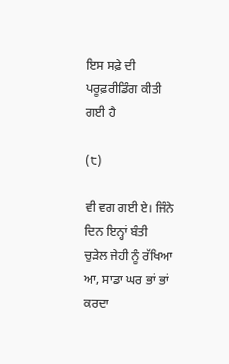ਇਸ ਸਫ਼ੇ ਦੀ ਪਰੂਫ਼ਰੀਡਿੰਗ ਕੀਤੀ ਗਈ ਹੈ

(੮)

ਵੀ ਵਗ ਗਈ ਏ। ਜਿੰਨੇ ਦਿਨ ਇਨ੍ਹਾਂ ਬੰਤੀ
ਚੁੜੇਲ ਜੇਹੀ ਨੂੰ ਰੱਖਿਆ ਆ, ਸਾਡਾ ਘਰ ਭਾਂ ਭਾਂ
ਕਰਦਾ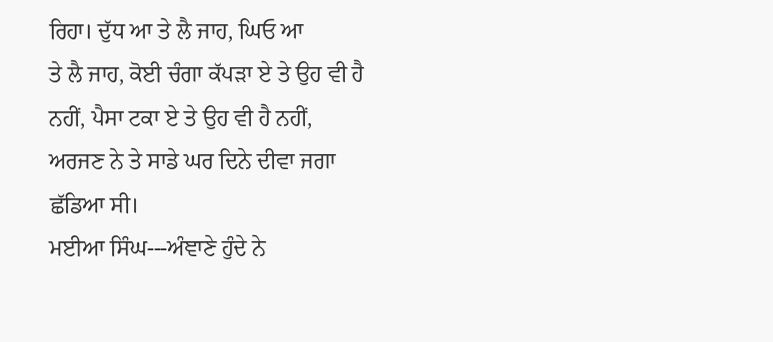ਰਿਹਾ। ਦੁੱਧ ਆ ਤੇ ਲੈ ਜਾਹ, ਘਿਓ ਆ
ਤੇ ਲੈ ਜਾਹ, ਕੋਈ ਚੰਗਾ ਕੱਪੜਾ ਏ ਤੇ ਉਹ ਵੀ ਹੈ
ਨਹੀਂ, ਪੈਸਾ ਟਕਾ ਏ ਤੇ ਉਹ ਵੀ ਹੈ ਨਹੀਂ,
ਅਰਜਣ ਨੇ ਤੇ ਸਾਡੇ ਘਰ ਦਿਨੇ ਦੀਵਾ ਜਗਾ
ਛੱਡਿਆ ਸੀ।
ਮਈਆ ਸਿੰਘ---ਅੰਞਾਣੇ ਹੁੰਦੇ ਨੇ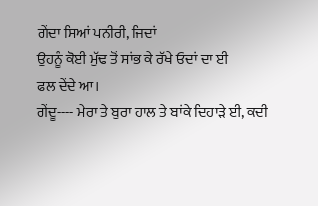ਗੇਂਦਾ ਸਿਆਂ ਪਨੀਰੀ, ਜਿਦਾਂ
ਉਹਨੂੰ ਕੋਈ ਮੁੱਢ ਤੋਂ ਸਾਂਭ ਕੇ ਰੱਖੇ ਓਦਾਂ ਦਾ ਈ
ਫਲ ਦੇਂਦੇ ਆ।
ਗੇਂਦੂ---- ਮੇਰਾ ਤੇ ਬੁਰਾ ਹਾਲ ਤੇ ਬਾਂਕੇ ਦਿਹਾੜੇ ਈ, ਕਦੀ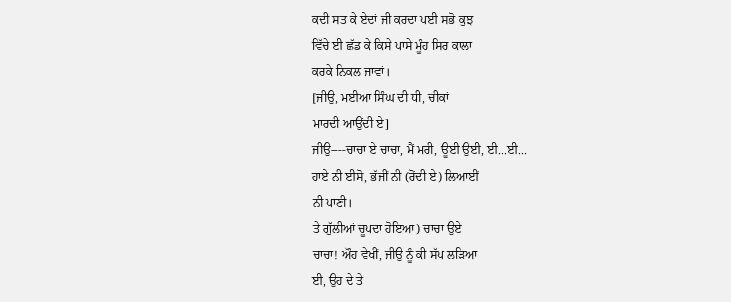ਕਦੀ ਸਤ ਕੇ ਏਦਾਂ ਜੀ ਕਰਦਾ ਪਈ ਸਭੋ ਕੁਝ
ਵਿੱਚੇ ਈ ਛੱਡ ਕੇ ਕਿਸੇ ਪਾਸੇ ਮੂੰਹ ਸਿਰ ਕਾਲਾ
ਕਰਕੇ ਨਿਕਲ ਜਾਵਾਂ।
[ਜੀਉ, ਮਈਆ ਸਿੰਘ ਦੀ ਧੀ, ਚੀਕਾਂ
ਮਾਰਦੀ ਆਉਂਦੀ ਏ]
ਜੀਉ----ਚਾਚਾ ਏ ਚਾਚਾ, ਮੈਂ ਮਰੀ, ਊਈ ਉਈ, ਈ...ਈ...
ਹਾਏ ਨੀ ਈਸੋ, ਭੱਜੀਂ ਨੀ (ਰੋਂਦੀ ਏ) ਲਿਆਈਂ
ਨੀ ਪਾਣੀ।
ਤੇ ਗੁੱਲੀਆਂ ਚੂਪਦਾ ਹੋਇਆ) ਚਾਚਾ ਉਏ
ਚਾਚਾ! ਔਹ ਵੇਖੀਂ, ਜੀਉ ਨੂੰ ਕੀ ਸੱਪ ਲੜਿਆ
ਈ, ਉਹ ਦੇ ਤੇ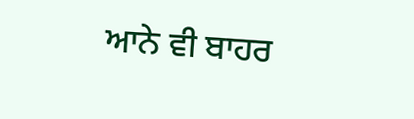ਆਨੇ ਵੀ ਬਾਹਰ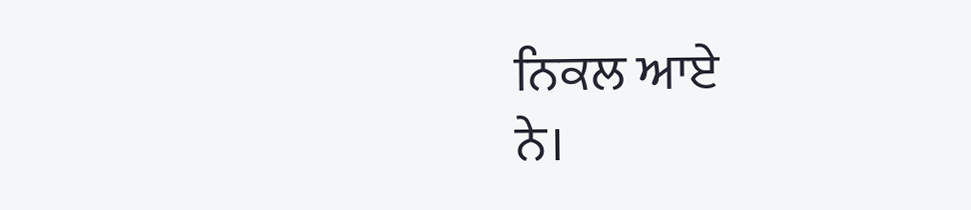ਨਿਕਲ ਆਏ
ਨੇ।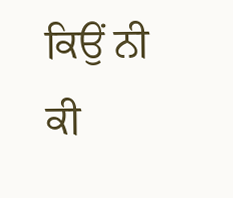ਕਿਉਂ ਨੀ ਕੀ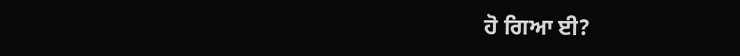ਹੋ ਗਿਆ ਈ?